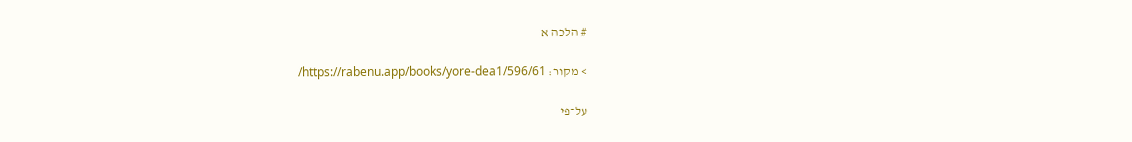# הלכה א

> מקור: https://rabenu.app/books/yore-dea1/596/61/

על־פי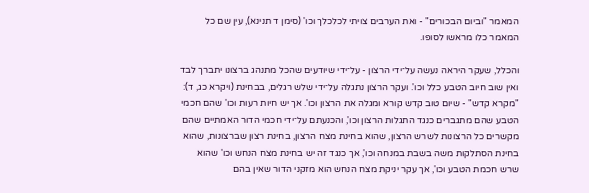המאמר "וביום הבכורים" - ואת הערבים צויתי לכלכלך וכו' (סימן ד תנינא), עין שם כל המאמר כלו מראשו לסופו.

והכלל, שעקר היראה נעשה על־ידי הרצון - על־ידי שיודעים שהכל מתנהג ברצונו יתברך לבד ואין שוב חיוב הטבע כלל וכו'. ועקר הרצון נתגלה על־ידי שלש רגלים, בבחינת (ויקרא כג, ד): "מקרא קדש" - שיום טוב קדש קורא ומגלה את הרצון וכו'. אך יש חיות רעות וכו' שהם חכמי הטבע שהם מתגברים כנגד התגלות הרצון וכו', והכנעתם על־ידי חכמי הדור האמתיים שהם מקשרים כל הרצונות לשרש הרצון, שהוא בחינת מצח הרצון, בחינת רצון שברצונות, שהוא בחינת הסתלקות משה בשבת במנחה וכו', אך כנגד זה יש בחינת מצח הנחש וכו' שהוא שרש חכמת הטבע וכו', אך עקר יניקת מצח הנחש הוא מזקני הדור שאין בהם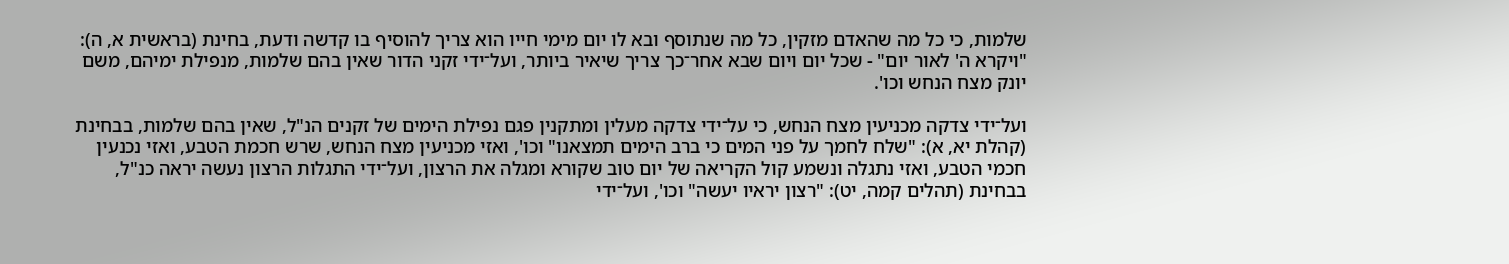שלמות, כי כל מה שהאדם מזקין, כל מה שנתוסף ובא לו יום מימי חייו הוא צריך להוסיף בו קדשה ודעת, בחינת (בראשית א, ה): "ויקרא ה' לאור יום" - שכל יום ויום שבא אחר־כך צריך שיאיר ביותר, ועל־ידי זקני הדור שאין בהם שלמות, מנפילת ימיהם, משם יונק מצח הנחש וכו'.

ועל־ידי צדקה מכניעין מצח הנחש, כי על־ידי צדקה מעלין ומתקנין פגם נפילת הימים של זקנים הנ"ל, שאין בהם שלמות, בבחינת (קהלת יא, א): "שלח לחמך על פני המים כי ברב הימים תמצאנו" וכו', ואזי מכניעין מצח הנחש, שרש חכמת הטבע, ואזי נכנעין חכמי הטבע, ואזי נתגלה ונשמע קול הקריאה של יום טוב שקורא ומגלה את הרצון, ועל־ידי התגלות הרצון נעשה יראה כנ"ל, בבחינת (תהלים קמה, יט): "רצון יראיו יעשה" וכו', ועל־ידי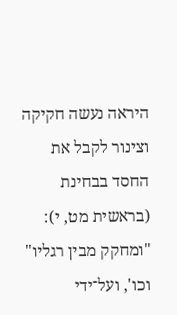היראה נעשה חקיקה וצינור לקבל את החסד בבחינת (בראשית מט, י): "ומחקק מבין רגליו" וכו', ועל־ידי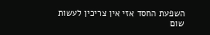השפעת החסד אזי אין צריכין לעשות שום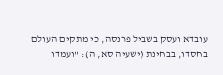עובדא ועסק בשביל פרנסה, כי מתקים העולם בחסדו, בבחינת (ישעיה סא, ה): "ועמדו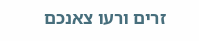זרים ורעו צאנכם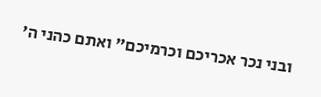ובני נכר אכריכם וכרמיכם" ואתם כהני ה'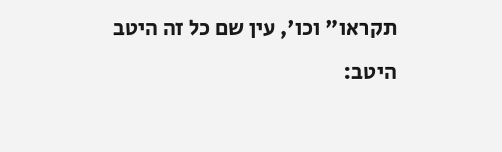תקראו" וכו', עין שם כל זה היטב היטב: